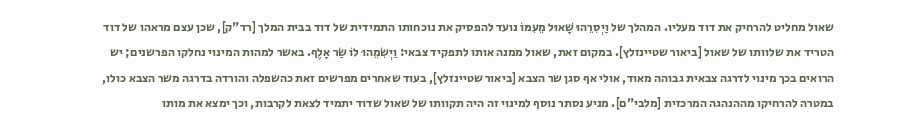שאול מחליט להרחיק את דוד מעליו. המהלך של וַיְסִרֵהוּ שָׁאוּל מֵעִמּוֹ נועד להפסיק את נוכחותו התמידית של דוד בבית המלך [רד"ק], שכן עצם מראהו של דוד הטריד את שלוותו של שאול [ביאור שטיינזלץ]. במקום זאת, שאול ממנה אותו לתפקיד צבאי: וַיְשִׂמֵהוּ לוֹ שַׂר אָלֶף. באשר למהות המינוי נחלקו הפרשנים; יש הרואים בכך מינוי לדרגה צבאית גבוהה מאוד, אולי אף סגן שר הצבא [ביאור שטיינזלץ], בעוד שאחרים מפרשים זאת כהשפלה והורדה בדרגה משר הצבא כולו, במטרה להרחיקו מההנהגה המרכזית [מלבי"ם]. מניע נסתר נוסף למינוי זה היה תקוותו של שאול שדוד יתמיד לצאת לקרבות, וכך ימצא את מותו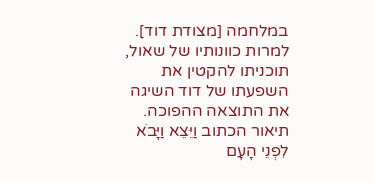במלחמה [מצודת דוד].
למרות כוונותיו של שאול, תוכניתו להקטין את השפעתו של דוד השיגה את התוצאה ההפוכה. תיאור הכתוב וַיֵּצֵא וַיָּבֹא לִפְנֵי הָעָם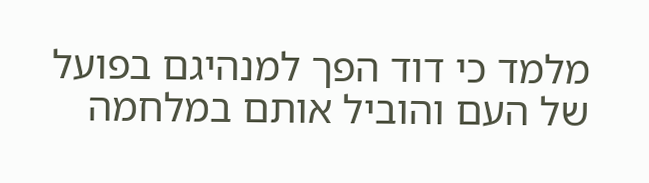מלמד כי דוד הפך למנהיגם בפועל של העם והוביל אותם במלחמה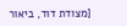[מצודת דוד, ביאור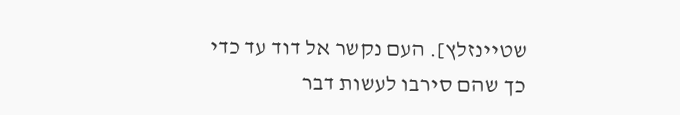שטיינזלץ]. העם נקשר אל דוד עד כדי כך שהם סירבו לעשות דבר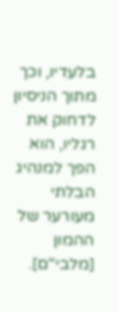בלעדיו, וכך מתוך הניסיון לדחוק את רגליו, הוא הפך למנהיג הבלתי מעורער של ההמון [מלבי"ם].